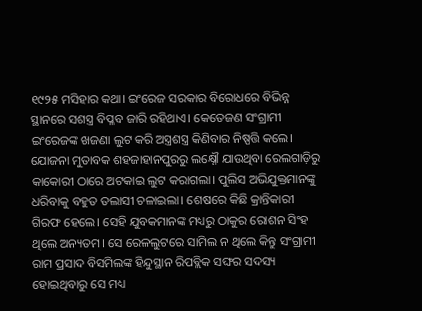୧୯୨୫ ମସିହାର କଥା। ଇଂରେଜ ସରକାର ବିରୋଧରେ ବିଭିନ୍ନ ସ୍ଥାନରେ ସଶସ୍ତ୍ର ବିପ୍ଳବ ଜାରି ରହିଥାଏ। କେତେଜଣ ସଂଗ୍ରାମୀ ଇଂରେଜଙ୍କ ଖଜଣା ଲୁଟ କରି ଅସ୍ତ୍ରଶସ୍ତ୍ର କିଣିବାର ନିଷ୍ପତ୍ତି କଲେ। ଯୋଜନା ମୁତାବକ ଶହଜାହାନପୁରରୁ ଲକ୍ଷ୍ନୌ ଯାଉଥିବା ରେଲଗାଡ଼ିରୁ କାକୋରୀ ଠାରେ ଅଟକାଇ ଲୁଟ କରାଗଲା। ପୁଲିସ ଅଭିଯୁକ୍ତମାନଙ୍କୁ ଧରିବାକୁ ବହୁତ ତଲାସୀ ଚଳାଇଲା। ଶେଷରେ କିଛି କ୍ରାନ୍ତିକାରୀ ଗିରଫ ହେଲେ। ସେହି ଯୁବକମାନଙ୍କ ମଧ୍ୟରୁ ଠାକୁର ରୋଶନ ସିଂହ ଥିଲେ ଅନ୍ୟତମ। ସେ ରେଳଲୁଟରେ ସାମିଲ ନ ଥିଲେ କିନ୍ତୁ ସଂଗ୍ରାମୀ ରାମ ପ୍ରସାଦ ବିସମିଲଙ୍କ ହିନ୍ଦୁସ୍ଥାନ ରିପବ୍ଲିକ ସଙ୍ଘର ସଦସ୍ୟ ହୋଇଥିବାରୁ ସେ ମଧ୍ୟ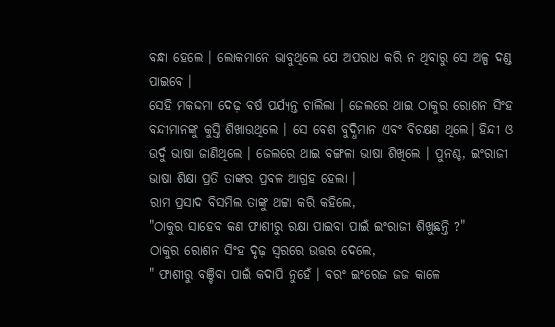ବନ୍ଧା ହେଲେ । ଲୋକମାନେ ଭାବୁଥିଲେ ଯେ ଅପରାଧ କରି ନ ଥିବାରୁ ସେ ଅଳ୍ପ ଦଣ୍ଡ ପାଇବେ ।
ସେହି ମକଦ୍ଦମା ଦେଢ଼ ବର୍ଷ ପର୍ଯ୍ୟନ୍ତ ଚାଲିଲା । ଜେଲରେ ଥାଇ ଠାକୁର ରୋଶନ ସିଂହ ବନ୍ଦୀମାନଙ୍କୁ କୁସ୍ତି ଶିଖାଉଥିଲେ । ସେ ବେଶ ବୁଦ୍ଧିମାନ ଏବଂ ବିଚକ୍ଷଣ ଥିଲେ। ହିନ୍ଦୀ ଓ ଉର୍ଦୁ ଭାଷା ଜାଣିଥିଲେ । ଜେଲରେ ଥାଇ ବଙ୍ଗଳା ଭାଷା ଶିଖିଲେ । ପୁନଶ୍ଚ, ଇଂରାଜୀ ଭାଷା ଶିକ୍ଷା ପ୍ରତି ତାଙ୍କର ପ୍ରବଳ ଆଗ୍ରହ ହେଲା ।
ରାମ ପ୍ରସାଦ ବିସମିଲ ତାଙ୍କୁ ଥଟ୍ଟା କରି କହିଲେ,
"ଠାକୁର ସାହେବ କଣ ଫାଶୀରୁ ରକ୍ଷା ପାଇବା ପାଇଁ ଇଂରାଜୀ ଶିଖୁଛନ୍ତି ?"
ଠାକୁର ରୋଶନ ସିଂହ ଦୃଢ଼ ସ୍ଵରରେ ଉତ୍ତର ଦେଲେ,
" ଫାଶୀରୁ ବଞ୍ଚିବା ପାଇଁ କଦାପି ନୁହେଁ । ବରଂ ଇଂରେଜ ଜଜ କାଳେ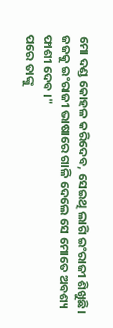ମୋ ଦଣ୍ଡ କୋହଳ କରିଦେବ, ସେଇଥି ଲାଗି ଇଂରାଜୀ ଶିଖୁଛି। ଜଜକୁ ଇଂରାଜୀ ଭାଷାରେ ଗାଳି ଦେଲେ ସେ ମୋତେ ଅବଶ୍ୟ ଫାଶୀ ଦେବ ।"
ପରେ ତାଙ୍କୁ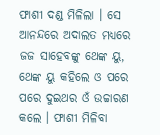ଫାଶୀ ଦଣ୍ଡ ମିଳିଲା । ସେ ଆନନ୍ଦରେ ଅଦାଲତ ମଧ୍ୟରେ ଜଜ ସାହେବଙ୍କୁ ଥେଙ୍କ ୟୁ, ଥେଙ୍କ ୟୁ କହିଲେ ଓ ପରେ ପରେ ଦୁଇଥର ଓଁ ଉଚ୍ଚାରଣ କଲେ । ଫାଶୀ ମିଳିବା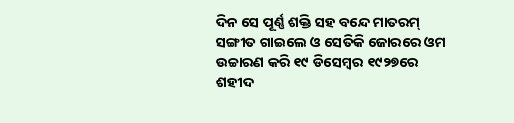ଦିନ ସେ ପୂର୍ଣ୍ଣ ଶକ୍ତି ସହ ବନ୍ଦେ ମାତରମ୍ ସଙ୍ଗୀତ ଗାଇଲେ ଓ ସେତିକି ଜୋରରେ ଓମ ଉଚ୍ଚାରଣ କରି ୧୯ ଡିସେମ୍ବର ୧୯୨୭ରେ ଶହୀଦ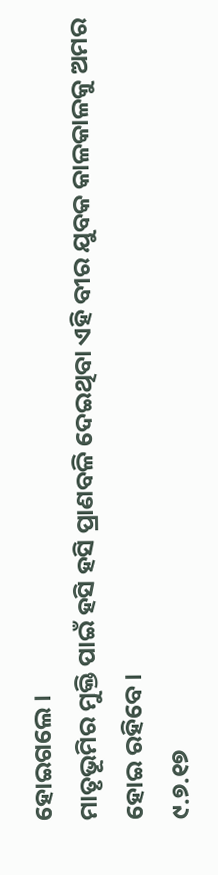ହୋଇଗଲେ ।
ମାତୃଭୂମିର ମୁକ୍ତି ପାଇଁ ହସି ହସି ପ୍ରାଣବଳି ଦେଇଥିବା ଏହି ବୀର ଯୁବକ କାଳକାଳକୁ ଅମର ହୋଇ ରହିବେ।
୯.୭.୧୭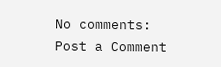No comments:
Post a Comment